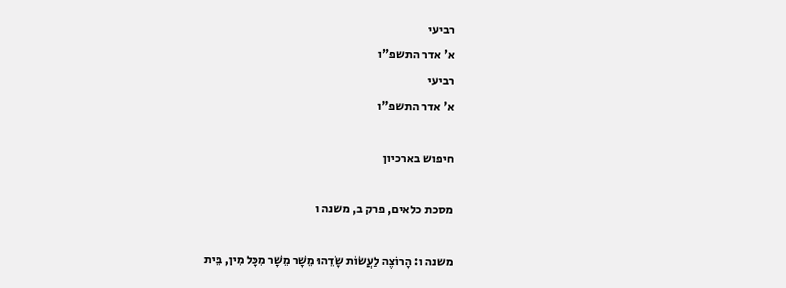רביעי
א' אדר התשפ"ו
רביעי
א' אדר התשפ"ו

חיפוש בארכיון

מסכת כלאים, פרק ב, משנה ו

משנה ו: הָרוֹצֶה לַעֲשׂוֹת שָׂדֵהוּ מֵשָׁר מֵשָׁר מִכָּל מִין, בֵּית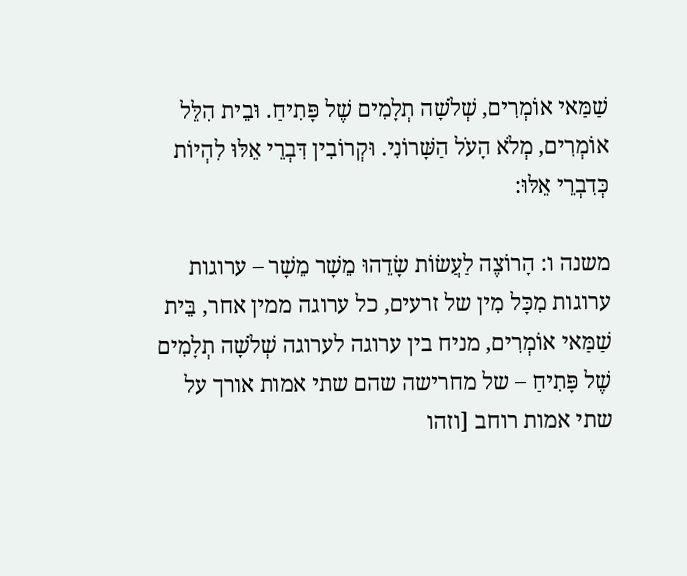שַׁמַּאי אוֹמְרִים, שְׁלֹשָׁה תְלָמִים שֶׁל פָּתִיחַ. וּבֵית הִלֵּל אוֹמְרִים, מְלֹא הָעֹל הַשָּׁרוֹנִי. וּקְרוֹבִין דִּבְרֵי אֵלּוּ לִהְיוֹת כְּדִבְרֵי אֵלּוּ:

משנה ו: הָרוֹצֶה לַעֲשׂוֹת שָׂדֵהוּ מֵשָׁר מֵשָׁר – ערוגות ערוגות מִכָּל מִין של זרעים, כל ערוגה ממין אחר, בֵּית שַׁמַּאי אוֹמְרִים, מניח בין ערוגה לערוגה שְׁלֹשָׁה תְלָמִים שֶׁל פָּתִיחַ – של מחרישה שהם שתי אמות אורך על שתי אמות רוחב [וזהו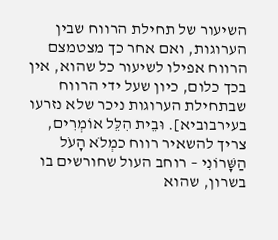השיעור של תחילת הרווח שבין הערוגות, ואם אחר כך מצטמצם הרווח אפילו לשיעור כל שהוא, אין בכך כלום, כיון שעל ידי הרווח שבתחילת הערוגות ניכר שלא נזרעו בעירבוביא]. וּבֵית הִלֵּל אוֹמְרִים, צריך להשאיר רווח כמְלֹא הָעֹל הַשָּׁרוֹנִי – רוחב העול שחורשים בו בשרון, שהוא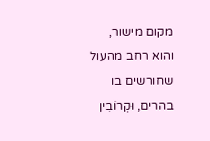מקום מישור, והוא רחב מהעול שחורשים בו בהרים, וּקְרוֹבִין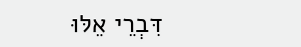דִּבְרֵי אֵלּוּ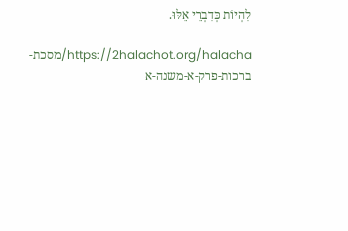לִהְיוֹת כְּדִבְרֵי אֵלּוּ.

https://2halachot.org/halacha/מסכת-ברכות-פרק-א-משנה-א